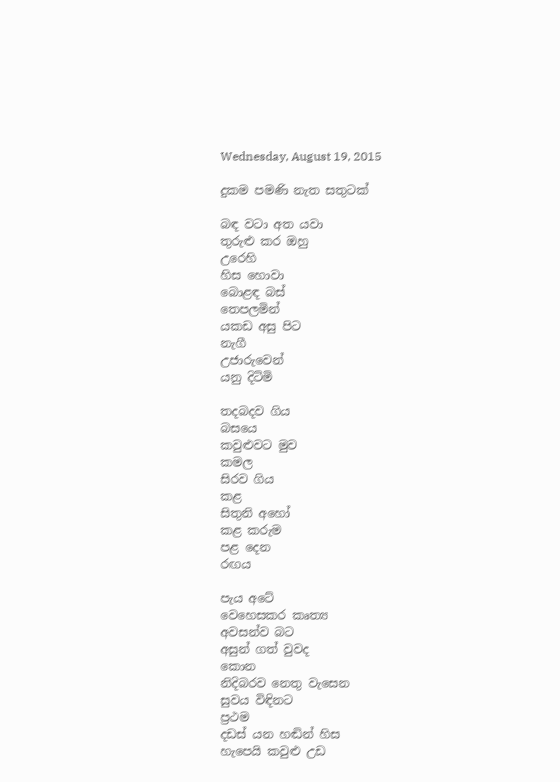Wednesday, August 19, 2015

දුකම පමණි නැත සතුටක්

බඳ වටා අත යවා
තුරුළු කර ඔහු
උරෙහි
හිස හොවා
බොළඳ බස්
තෙපලමින්
යකඩ අසු පිට
නැගී
උජාරුවෙන්
යනු දිටිමි

තදබදව ගිය
බසයෙ
කවුළුවට මුව
කමල
සිරව ගිය
කළ
සිතුනි අහෝ
කළ කරුම
පළ දෙන
රඟය

පැය අටේ
වෙහෙසකර කෘත්‍ය
අවසන්ව බට
අසුන් ගත් වුවද
කොන
නිදිබරව නෙතු වැසෙන
සුවය විඳිනට
ප්‍රථම
දඩස්‌ යන හඬින් හිස
හැපෙයි කවුළු උඩ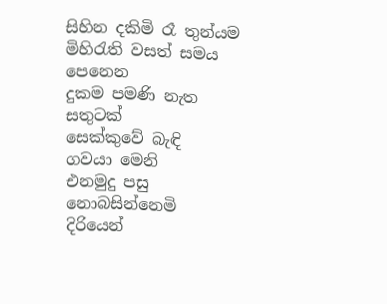සිහින දකිමි රෑ තුන්යම
මිහිරැති වසත් සමය
පෙනෙන
දුකම පමණි නැත
සතුටක්
සෙක්කුවේ බැඳි
ගවයා මෙනි
එනමුදු පසු
නොබසින්නෙමි
දිරියෙන්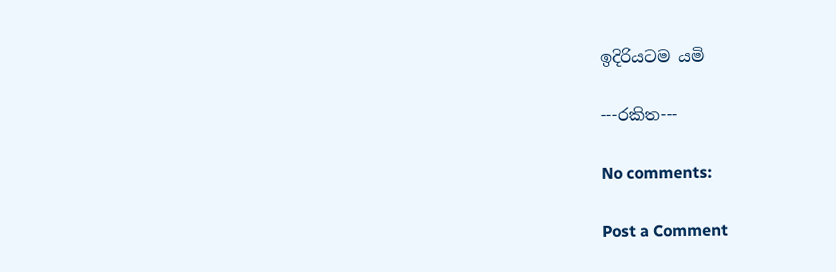ඉදිරියටම යමි

---රකිත---

No comments:

Post a Comment